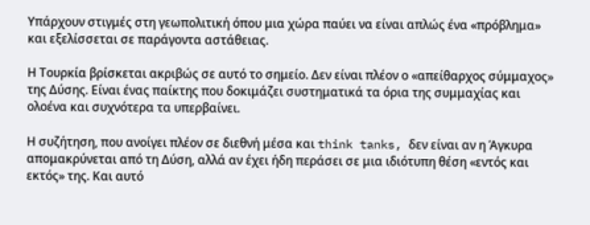Υπάρχουν στιγμές στη γεωπολιτική όπου μια χώρα παύει να είναι απλώς ένα «πρόβλημα» και εξελίσσεται σε παράγοντα αστάθειας.

Η Τουρκία βρίσκεται ακριβώς σε αυτό το σημείο. Δεν είναι πλέον ο «απείθαρχος σύμμαχος» της Δύσης. Είναι ένας παίκτης που δοκιμάζει συστηματικά τα όρια της συμμαχίας και ολοένα και συχνότερα τα υπερβαίνει.

Η συζήτηση, που ανοίγει πλέον σε διεθνή μέσα και think tanks, δεν είναι αν η Άγκυρα απομακρύνεται από τη Δύση, αλλά αν έχει ήδη περάσει σε μια ιδιότυπη θέση «εντός και εκτός» της. Και αυτό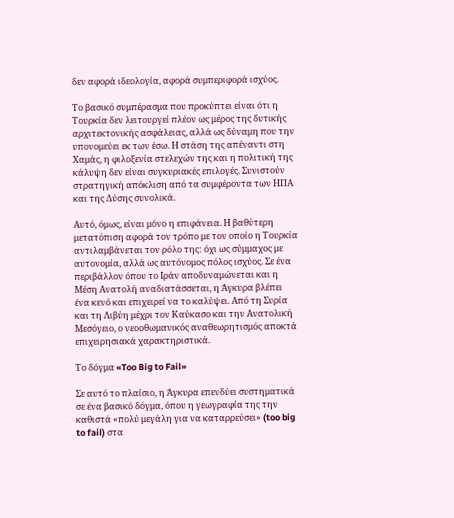δεν αφορά ιδεολογία, αφορά συμπεριφορά ισχύος.

Το βασικό συμπέρασμα που προκύπτει είναι ότι η Τουρκία δεν λειτουργεί πλέον ως μέρος της δυτικής αρχιτεκτονικής ασφάλειας, αλλά ως δύναμη που την υπονομεύει εκ των έσω. Η στάση της απέναντι στη Χαμάς, η φιλοξενία στελεχών της και η πολιτική της κάλυψη δεν είναι συγκυριακές επιλογές. Συνιστούν στρατηγική απόκλιση από τα συμφέροντα των ΗΠΑ και της Δύσης συνολικά.

Αυτό, όμως, είναι μόνο η επιφάνεια. Η βαθύτερη μετατόπιση αφορά τον τρόπο με τον οποίο η Τουρκία αντιλαμβάνεται τον ρόλο της: όχι ως σύμμαχος με αυτονομία, αλλά ως αυτόνομος πόλος ισχύος. Σε ένα περιβάλλον όπου το Ιράν αποδυναμώνεται και η Μέση Ανατολή αναδιατάσσεται, η Άγκυρα βλέπει ένα κενό και επιχειρεί να το καλύψει. Από τη Συρία και τη Λιβύη μέχρι τον Καύκασο και την Ανατολική Μεσόγειο, ο νεοοθωμανικός αναθεωρητισμός αποκτά επιχειρησιακά χαρακτηριστικά.

Το δόγμα «Too Big to Fail»

Σε αυτό το πλαίσιο, η Άγκυρα επενδύει συστηματικά σε ένα βασικό δόγμα, όπου η γεωγραφία της την καθιστά «πολύ μεγάλη για να καταρρεύσει» (too big to fail) στα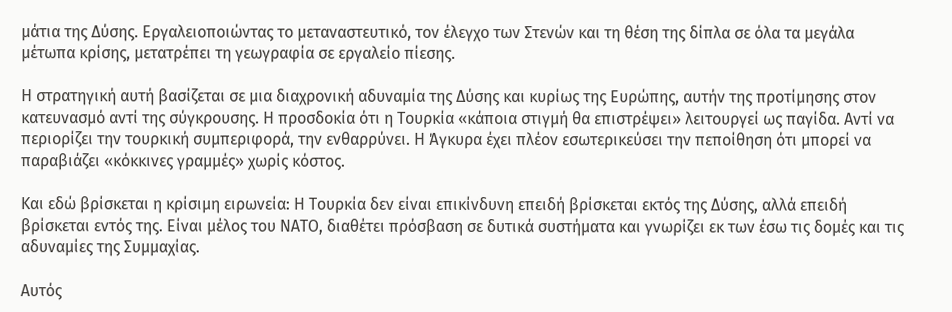μάτια της Δύσης. Εργαλειοποιώντας το μεταναστευτικό, τον έλεγχο των Στενών και τη θέση της δίπλα σε όλα τα μεγάλα μέτωπα κρίσης, μετατρέπει τη γεωγραφία σε εργαλείο πίεσης.

Η στρατηγική αυτή βασίζεται σε μια διαχρονική αδυναμία της Δύσης και κυρίως της Ευρώπης, αυτήν της προτίμησης στον κατευνασμό αντί της σύγκρουσης. Η προσδοκία ότι η Τουρκία «κάποια στιγμή θα επιστρέψει» λειτουργεί ως παγίδα. Αντί να περιορίζει την τουρκική συμπεριφορά, την ενθαρρύνει. Η Άγκυρα έχει πλέον εσωτερικεύσει την πεποίθηση ότι μπορεί να παραβιάζει «κόκκινες γραμμές» χωρίς κόστος.

Και εδώ βρίσκεται η κρίσιμη ειρωνεία: Η Τουρκία δεν είναι επικίνδυνη επειδή βρίσκεται εκτός της Δύσης, αλλά επειδή βρίσκεται εντός της. Είναι μέλος του ΝΑΤΟ, διαθέτει πρόσβαση σε δυτικά συστήματα και γνωρίζει εκ των έσω τις δομές και τις αδυναμίες της Συμμαχίας.

Αυτός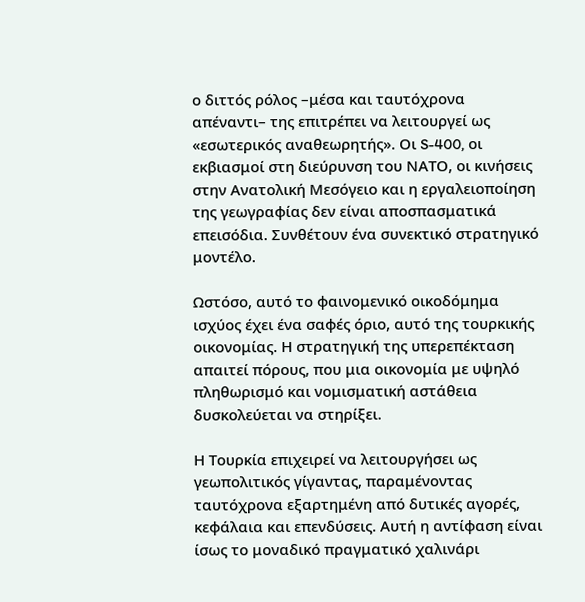ο διττός ρόλος –μέσα και ταυτόχρονα απέναντι– της επιτρέπει να λειτουργεί ως «εσωτερικός αναθεωρητής». Οι S-400, οι εκβιασμοί στη διεύρυνση του ΝΑΤΟ, οι κινήσεις στην Ανατολική Μεσόγειο και η εργαλειοποίηση της γεωγραφίας δεν είναι αποσπασματικά επεισόδια. Συνθέτουν ένα συνεκτικό στρατηγικό μοντέλο.

Ωστόσο, αυτό το φαινομενικό οικοδόμημα ισχύος έχει ένα σαφές όριο, αυτό της τουρκικής οικονομίας. Η στρατηγική της υπερεπέκταση απαιτεί πόρους, που μια οικονομία με υψηλό πληθωρισμό και νομισματική αστάθεια δυσκολεύεται να στηρίξει.

Η Τουρκία επιχειρεί να λειτουργήσει ως γεωπολιτικός γίγαντας, παραμένοντας ταυτόχρονα εξαρτημένη από δυτικές αγορές, κεφάλαια και επενδύσεις. Αυτή η αντίφαση είναι ίσως το μοναδικό πραγματικό χαλινάρι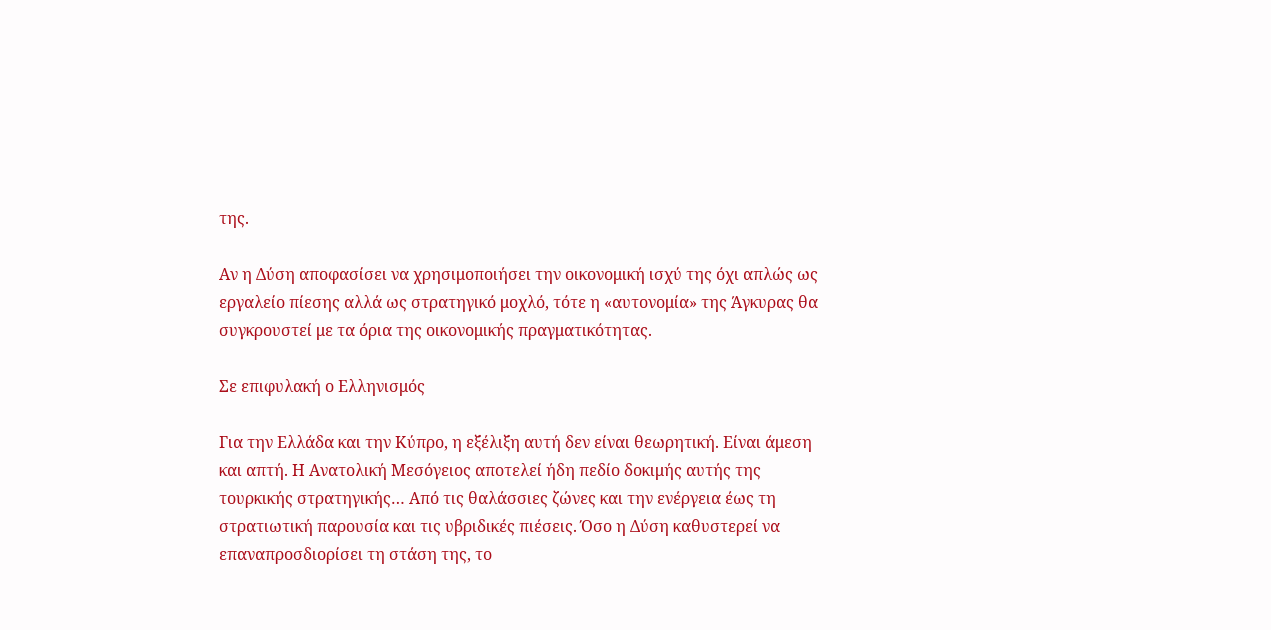της.

Αν η Δύση αποφασίσει να χρησιμοποιήσει την οικονομική ισχύ της όχι απλώς ως εργαλείο πίεσης αλλά ως στρατηγικό μοχλό, τότε η «αυτονομία» της Άγκυρας θα συγκρουστεί με τα όρια της οικονομικής πραγματικότητας.

Σε επιφυλακή ο Ελληνισμός

Για την Ελλάδα και την Κύπρο, η εξέλιξη αυτή δεν είναι θεωρητική. Είναι άμεση και απτή. Η Ανατολική Μεσόγειος αποτελεί ήδη πεδίο δοκιμής αυτής της τουρκικής στρατηγικής… Από τις θαλάσσιες ζώνες και την ενέργεια έως τη στρατιωτική παρουσία και τις υβριδικές πιέσεις. Όσο η Δύση καθυστερεί να επαναπροσδιορίσει τη στάση της, το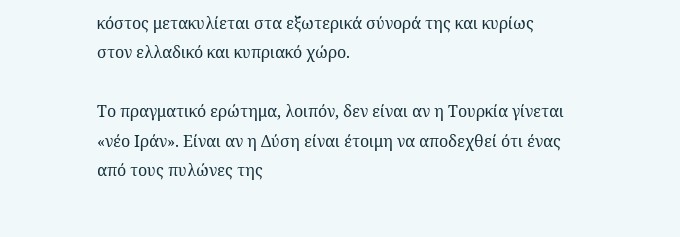κόστος μετακυλίεται στα εξωτερικά σύνορά της και κυρίως στον ελλαδικό και κυπριακό χώρο.

Το πραγματικό ερώτημα, λοιπόν, δεν είναι αν η Τουρκία γίνεται «νέο Ιράν». Είναι αν η Δύση είναι έτοιμη να αποδεχθεί ότι ένας από τους πυλώνες της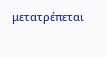μετατρέπεται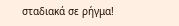σταδιακά σε ρήγμα!